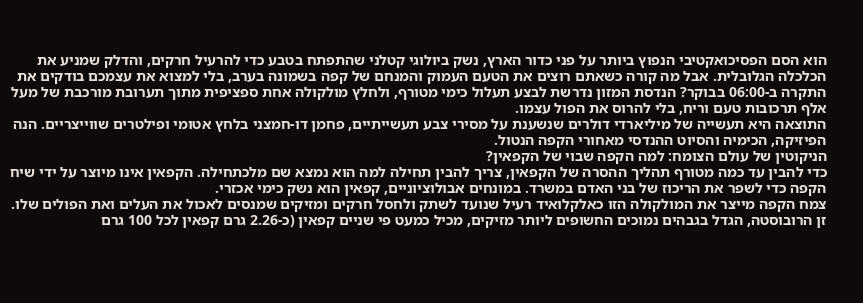הוא הסם הפסיכואקטיבי הנפוץ ביותר על פני כדור הארץ, נשק ביולוגי קטלני שהתפתח בטבע כדי להרעיל חרקים, והדלק שמניע את הכלכלה הגלובלית. אבל מה קורה כשאתם רוצים את הטעם העמוק והמנחם של קפה בשמונה בערב, בלי למצוא את עצמכם בודקים את התקרה ב-06:00 בבוקר? הנדסת המזון נדרשת לבצע תעלול כימי מטורף, ולחלץ מולקולה אחת ספציפית מתוך תערובת מורכבת של מעל אלף תרכובות טעם וריח, בלי להרוס את הפול עצמו.
התוצאה היא תעשייה של מיליארדי דולרים שנשענת על מסירי צבע תעשייתיים, פחמן דו-חמצני בלחץ אטומי ופילטרים שווייצריים. הנה הפיזיקה, הכימיה והסיוט ההנדסי מאחורי הקפה הנטול.
הניקוטין של עולם הצומח: למה הקפה שבוי של הקפאין?
כדי להבין עד כמה מטורף תהליך ההסרה של הקפאין, צריך להבין תחילה למה הוא נמצא שם מלכתחילה. הקפאין אינו מיוצר על ידי שיח הקפה כדי לשפר את הריכוז של בני האדם במשרד. במונחים אבולוציוניים, קפאין הוא נשק כימי אכזרי.
צמח הקפה מייצר את המולקולה הזו כאלקלואיד רעיל שנועד לשתק ולחסל חרקים ומזיקים שמנסים לאכול את העלים ואת הפולים שלו. זן הרובוסטה, הגדל בגבהים נמוכים החשופים ליותר מזיקים, מכיל כמעט פי שניים קפאין (כ-2.26 גרם קפאין לכל 100 גרם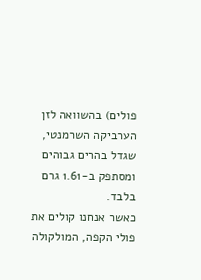פולים) בהשוואה לזן הערביקה השרמנטי, שגדל בהרים גבוהים ומסתפק ב-1.61 גרם בלבד.
כאשר אנחנו קולים את פולי הקפה, המולקולה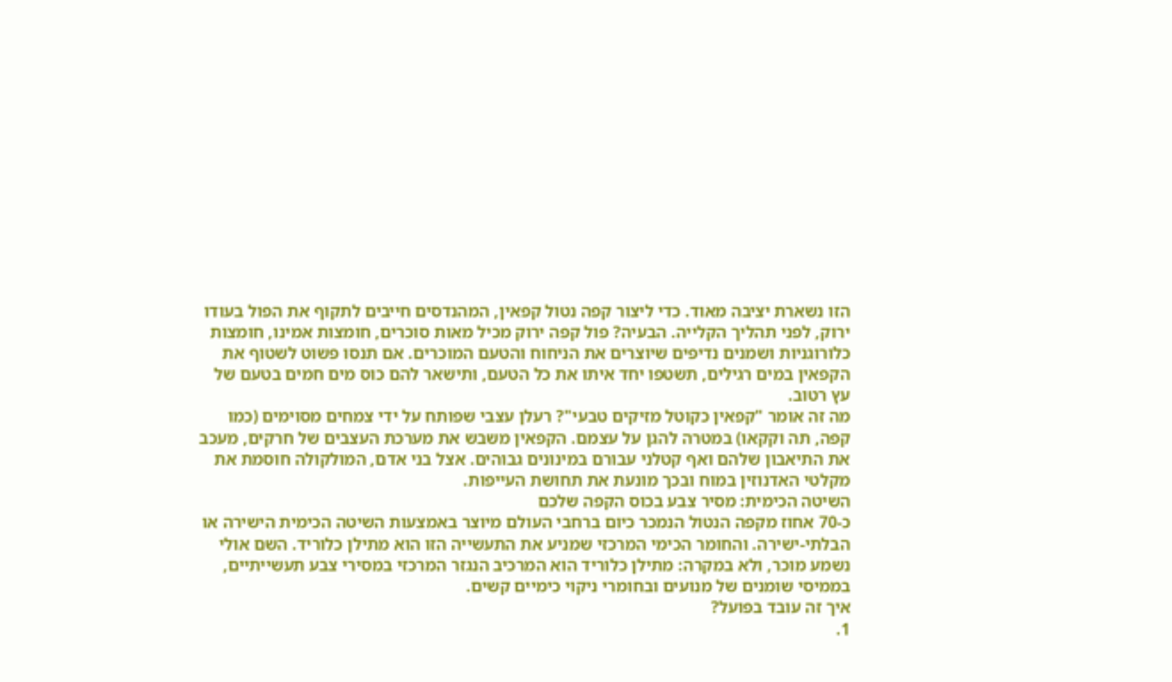הזו נשארת יציבה מאוד. כדי ליצור קפה נטול קפאין, המהנדסים חייבים לתקוף את הפול בעודו ירוק, לפני תהליך הקלייה. הבעיה? פול קפה ירוק מכיל מאות סוכרים, חומצות אמינו, חומצות כלורוגניות ושמנים נדיפים שיוצרים את הניחוח והטעם המוכרים. אם תנסו פשוט לשטוף את הקפאין במים רגילים, תשטפו יחד איתו את כל הטעם, ותישאר להם כוס מים חמים בטעם של עץ רטוב.
מה זה אומר "קפאין כקוטל מזיקים טבעי"? רעלן עצבי שפותח על ידי צמחים מסוימים (כמו קפה, תה וקקאו) במטרה להגן על עצמם. הקפאין משבש את מערכת העצבים של חרקים, מעכב את התיאבון שלהם ואף קטלני עבורם במינונים גבוהים. אצל בני אדם, המולקולה חוסמת את מקלטי האדנוזין במוח ובכך מונעת את תחושת העייפות.
השיטה הכימית: מסיר צבע בכוס הקפה שלכם
כ-70 אחוז מקפה הנטול הנמכר כיום ברחבי העולם מיוצר באמצעות השיטה הכימית הישירה או הבלתי-ישירה. והחומר הכימי המרכזי שמניע את התעשייה הזו הוא מתילן כלוריד. השם אולי נשמע מוכר, ולא במקרה: מתילן כלוריד הוא המרכיב הנגזר המרכזי במסירי צבע תעשייתיים, בממיסי שומנים של מנועים ובחומרי ניקוי כימיים קשים.
איך זה עובד בפועל?
1.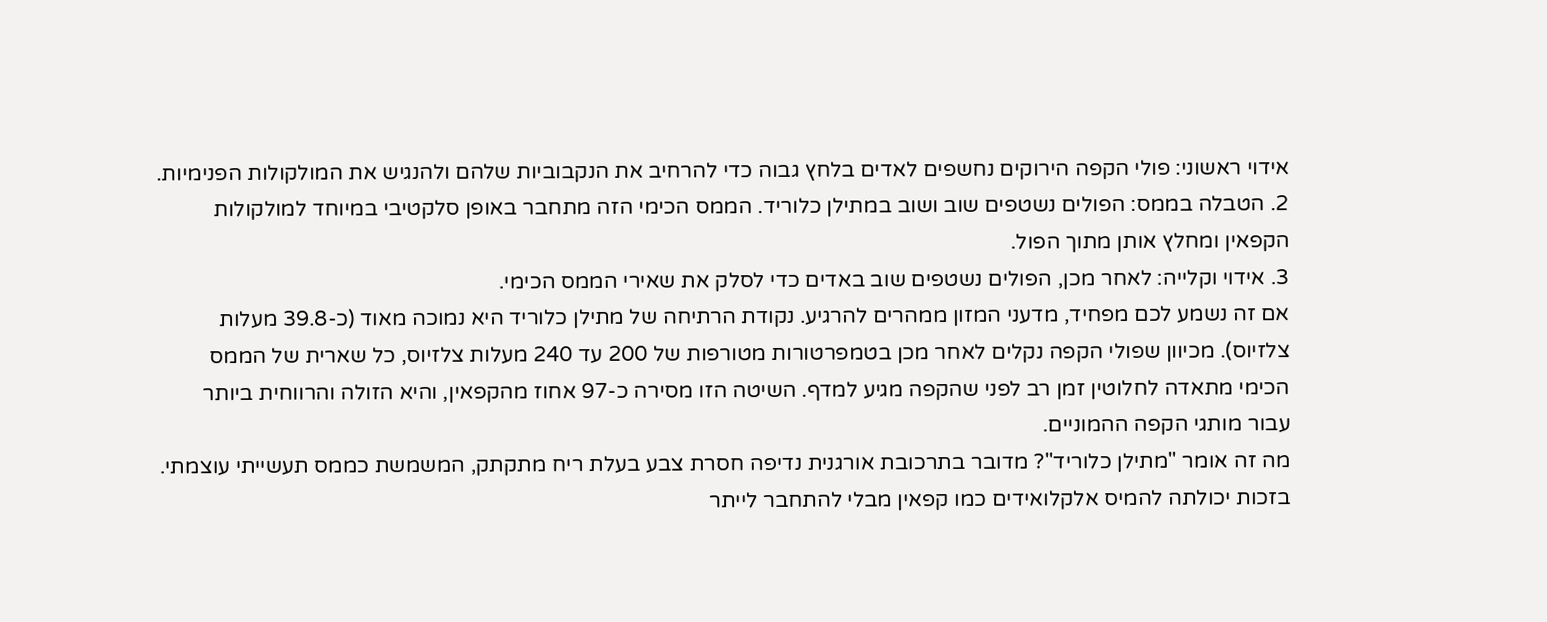אידוי ראשוני: פולי הקפה הירוקים נחשפים לאדים בלחץ גבוה כדי להרחיב את הנקבוביות שלהם ולהנגיש את המולקולות הפנימיות.
2. הטבלה בממס: הפולים נשטפים שוב ושוב במתילן כלוריד. הממס הכימי הזה מתחבר באופן סלקטיבי במיוחד למולקולות הקפאין ומחלץ אותן מתוך הפול.
3. אידוי וקלייה: לאחר מכן, הפולים נשטפים שוב באדים כדי לסלק את שאירי הממס הכימי.
אם זה נשמע לכם מפחיד, מדעני המזון ממהרים להרגיע. נקודת הרתיחה של מתילן כלוריד היא נמוכה מאוד (כ-39.8 מעלות צלזיוס). מכיוון שפולי הקפה נקלים לאחר מכן בטמפרטורות מטורפות של 200 עד 240 מעלות צלזיוס, כל שארית של הממס הכימי מתאדה לחלוטין זמן רב לפני שהקפה מגיע למדף. השיטה הזו מסירה כ-97 אחוז מהקפאין, והיא הזולה והרווחית ביותר עבור מותגי הקפה ההמוניים.
מה זה אומר "מתילן כלוריד"? מדובר בתרכובת אורגנית נדיפה חסרת צבע בעלת ריח מתקתק, המשמשת כממס תעשייתי עוצמתי. בזכות יכולתה להמיס אלקלואידים כמו קפאין מבלי להתחבר לייתר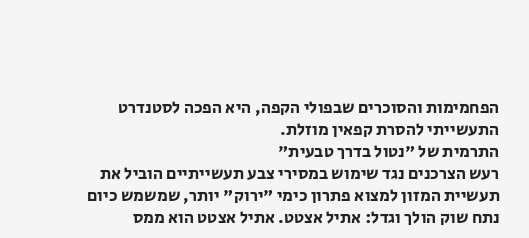הפחמימות והסוכרים שבפולי הקפה, היא הפכה לסטנדרט התעשייתי להסרת קפאין מוזלת.
התרמית של "נטול בדרך טבעית"
רעש הצרכנים נגד שימוש במסירי צבע תעשייתיים הוביל את תעשיית המזון למצוא פתרון כימי "ירוק" יותר, שמשמש כיום נתח שוק הולך וגדל: אתיל אצטט. אתיל אצטט הוא ממס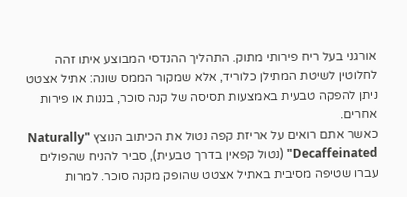אורגני בעל ריח פירותי מתוק. התהליך ההנדסי המבוצע איתו זהה לחלוטין לשיטת המתילן כלוריד, אלא שמקור הממס שונה: אתיל אצטט ניתן להפקה טבעית באמצעות תסיסה של קנה סוכר, בננות או פירות אחרים.
כאשר אתם רואים על אריזת קפה נטול את הכיתוב הנוצץ "Naturally Decaffeinated" (נטול קפאין בדרך טבעית), סביר להניח שהפולים עברו שטיפה מסיבית באתיל אצטט שהופק מקנה סוכר. למרות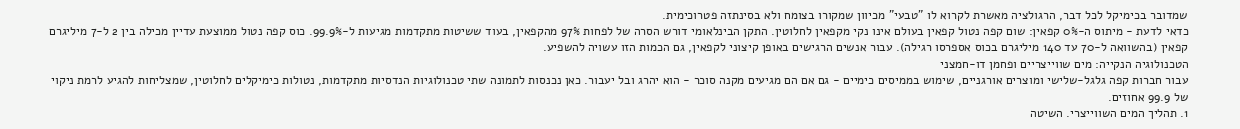שמדובר בכימיקל לכל דבר, הרגולציה מאשרת לקרוא לו "טבעי" מכיוון שמקורו בצומח ולא בסינתזה פטרוכימית.
כדאי לדעת - מיתוס ה-0% קפאין: שום קפה נטול קפאין בעולם אינו נקי מקפאין לחלוטין. התקן הבינלאומי דורש הסרה של לפחות 97% מהקפאין, בעוד ששיטות מתקדמות מגיעות ל-99.9%. כוס קפה נטול ממוצעת עדיין מכילה בין 2 ל-7 מיליגרם קפאין (בהשוואה ל-70 עד 140 מיליגרם בכוס אספרסו רגילה). עבור אנשים הרגישים באופן קיצוני לקפאין, גם הכמות הזו עשויה להשפיע.
הטכנולוגיה הנקייה: מים שווייצריים ופחמן דו-חמצני
עבור חברות קפה גלגל-שלישי ומוצרים אורגניים, שימוש בממיסים כימיים - גם אם הם מגיעים מקנה סוכר - הוא יהרג ובל יעבור. כאן נכנסות לתמונה שתי טכנולוגיות הנדסיות מתקדמות, נטולות כימיקלים לחלוטין, שמצליחות להגיע לרמת ניקוי של 99.9 אחוזים.
1. תהליך המים השווייצרי. השיטה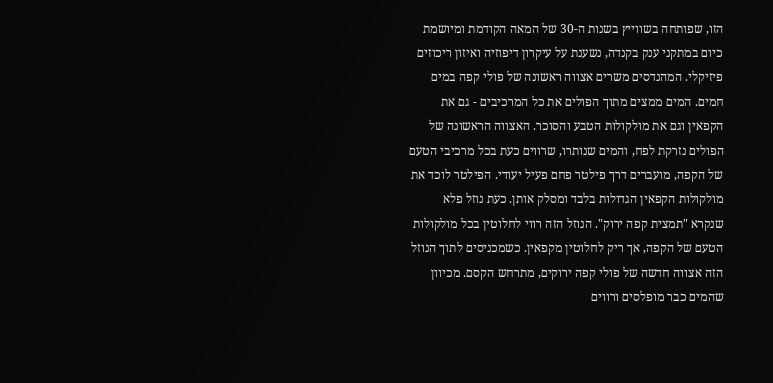הזו, שפותחה בשווייץ בשנות ה-30 של המאה הקודמת ומיושמת כיום במתקני ענק בקנדה, נשענת על עיקרון דיפוזיה ואיזון ריכוזים פיזיקלי. המהנדסים משרים אצווה ראשונה של פולי קפה במים חמים. המים ממצים מתוך הפולים את כל המרכיבים - גם את הקפאין וגם את מולקולות הטבע והסוכר. האצווה הראשונה של הפולים נזרקת לפח, והמים שנותרו, שרווים כעת בכל מרכיבי הטעם של הקפה, מועברים דרך פילטר פחם פעיל יעודי. הפילטר לוכד את מולקולות הקפאין הגדולות בלבד ומסלק אותן. כעת נוזל פלא שנקרא "תמצית קפה ירוק". הנוזל הזה רווי לחלוטין בכל מולקולות הטעם של הקפה, אך ריק לחלוטין מקפאין. כשמכניסים לתוך הנוזל הזה אצווה חדשה של פולי קפה ירוקים, מתרחש הקסם. מכיוון שהמים כבר מופלסים ורווים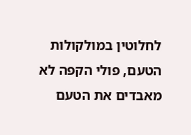לחלוטין במולקולות הטעם, פולי הקפה לא מאבדים את הטעם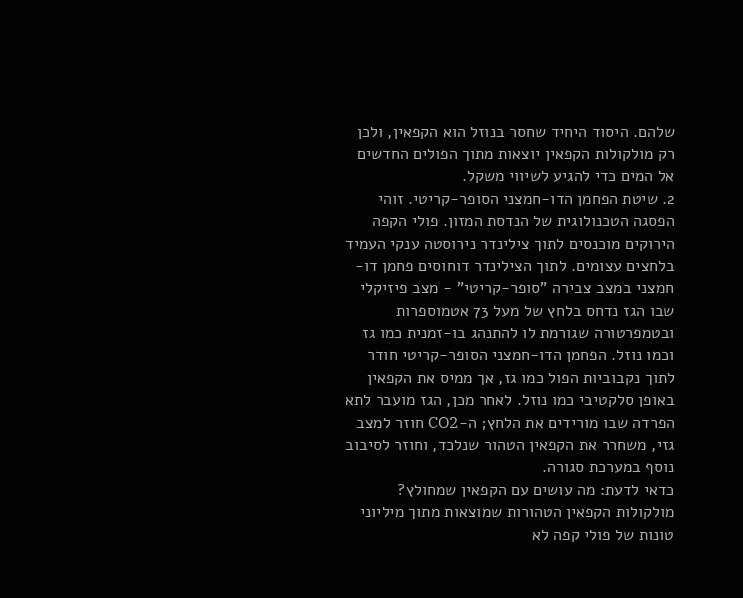שלהם. היסוד היחיד שחסר בנוזל הוא הקפאין, ולכן רק מולקולות הקפאין יוצאות מתוך הפולים החדשים אל המים כדי להגיע לשיווי משקל.
2. שיטת הפחמן הדו-חמצני הסופר-קריטי. זוהי הפסגה הטכנולוגית של הנדסת המזון. פולי הקפה הירוקים מוכנסים לתוך צילינדר נירוסטה ענקי העמיד בלחצים עצומים. לתוך הצילינדר דוחוסים פחמן דו-חמצני במצב צבירה "סופר-קריטי" - מצב פיזיקלי שבו הגז נדחס בלחץ של מעל 73 אטמוספרות ובטמפרטורה שגורמת לו להתנהג בו-זמנית כמו גז וכמו נוזל. הפחמן הדו-חמצני הסופר-קריטי חודר לתוך נקבוביות הפול כמו גז, אך ממיס את הקפאין באופן סלקטיבי כמו נוזל. לאחר מכן, הגז מועבר לתא הפרדה שבו מורידים את הלחץ; ה-CO2 חוזר למצב גזי, משחרר את הקפאין הטהור שנלכד, וחוזר לסיבוב נוסף במערכת סגורה.
כדאי לדעת: מה עושים עם הקפאין שמחולץ? מולקולות הקפאין הטהורות שמוצאות מתוך מיליוני טונות של פולי קפה לא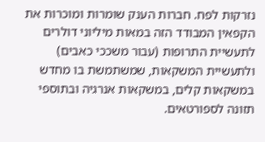נזרקות לפח. חברות הענק שומרות ומוכרות את הקפאין המבודד הזה במאות מיליוני דולרים לתעשיית התרופות (עבור משככי כאבים) ולתעשיית המשקאות, שמשתמשת בו מחדש במשקאות קלים, במשקאות אנרגיה ובתוספי תזונה לספורטאים.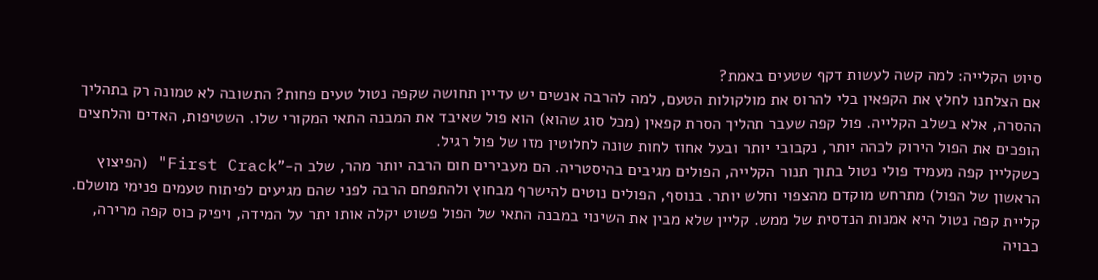סיוט הקלייה: למה קשה לעשות דקף שטעים באמת?
אם הצלחנו לחלץ את הקפאין בלי להרוס את מולקולות הטעם, למה להרבה אנשים יש עדיין תחושה שקפה נטול טעים פחות? התשובה לא טמונה רק בתהליך ההסרה, אלא בשלב הקלייה. פול קפה שעבר תהליך הסרת קפאין (מכל סוג שהוא) הוא פול שאיבד את המבנה התאי המקורי שלו. השטיפות, האדים והלחצים הופכים את הפול הירוק לכהה יותר, נקבובי יותר ובעל אחוז לחות שונה לחלוטין מזו של פול רגיל.
כשקליין קפה מעמיד פולי נטול בתוך תנור הקלייה, הפולים מגיבים בהיסטריה. הם מעבירים חום הרבה יותר מהר, שלב ה-"First Crack" (הפיצוץ הראשון של הפול) מתרחש מוקדם מהצפוי וחלש יותר. בנוסף, הפולים נוטים להישרף מבחוץ ולהתפחם הרבה לפני שהם מגיעים לפיתוח טעמים פנימי מושלם.
קליית קפה נטול היא אמנות הנדסית של ממש. קליין שלא מבין את השינוי במבנה התאי של הפול פשוט יקלה אותו יתר על המידה, ויפיק כוס קפה מרירה, כבויה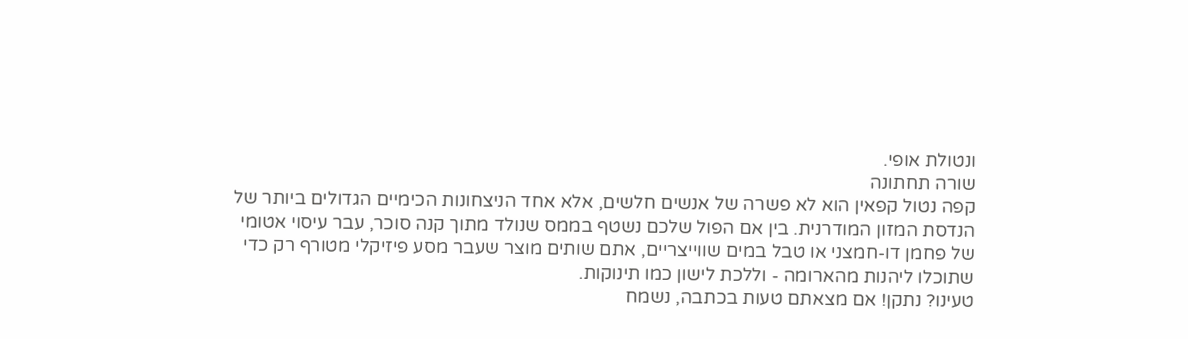ונטולת אופי.
שורה תחתונה
קפה נטול קפאין הוא לא פשרה של אנשים חלשים, אלא אחד הניצחונות הכימיים הגדולים ביותר של הנדסת המזון המודרנית. בין אם הפול שלכם נשטף בממס שנולד מתוך קנה סוכר, עבר עיסוי אטומי של פחמן דו-חמצני או טבל במים שווייצריים, אתם שותים מוצר שעבר מסע פיזיקלי מטורף רק כדי שתוכלו ליהנות מהארומה - וללכת לישון כמו תינוקות.
טעינו? נתקן! אם מצאתם טעות בכתבה, נשמח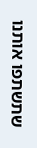שתשתפו אותנו